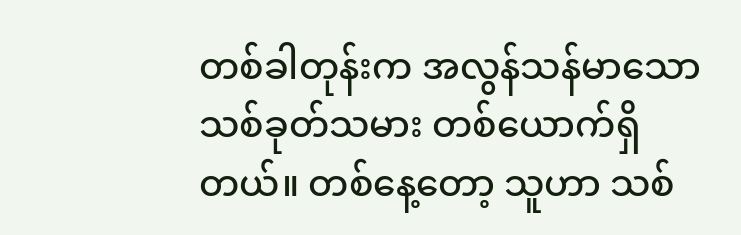တစ်ခါတုန်းက အလွန်သန်မာသော သစ်ခုတ်သမား တစ်ယောက်ရှိတယ်။ တစ်နေ့တော့ သူဟာ သစ်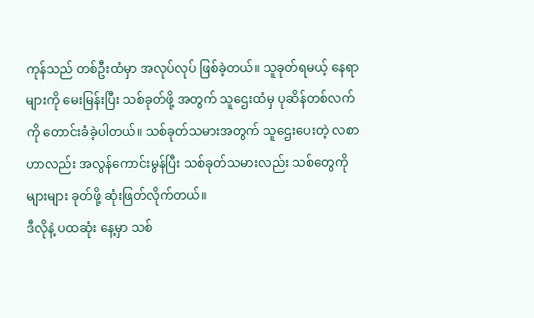ကုန်သည် တစ်ဦးထံမှာ အလုပ်လုပ် ဖြစ်ခဲ့တယ်။ သူခုတ်ရမယ့် နေရာများကို မေးမြန်းပြီး သစ်ခုတ်ဖို့ အတွက် သူဌေးထံမှ ပုဆိန်တစ်လက်ကို တောင်းခံခဲ့ပါတယ်။ သစ်ခုတ်သမားအတွက် သူဌေးပေးတဲ့ လစာဟာလည်း အလွန်ကောင်းမွန်ပြီး သစ်ခုတ်သမားလည်း သစ်တွေကို များများ ခုတ်ဖို့ ဆုံးဖြတ်လိုက်တယ်။
ဒီလိုနဲ့ ပထဆုံး နေ့မှာ သစ်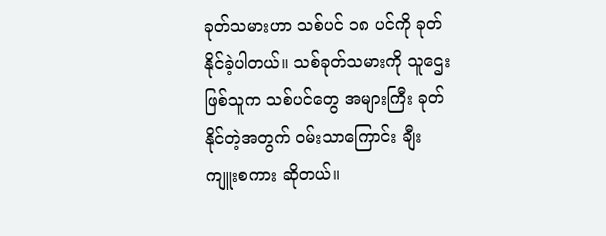ခုတ်သမားဟာ သစ်ပင် ၁၈ ပင်ကို ခုတ်နိုင်ခဲ့ပါတယ်။ သစ်ခုတ်သမားကို သူဌေးဖြစ်သူက သစ်ပင်တွေ အများကြီး ခုတ်နိုင်တဲ့အတွက် ဝမ်းသာကြောင်း ချီးကျူးစကား ဆိုတယ်။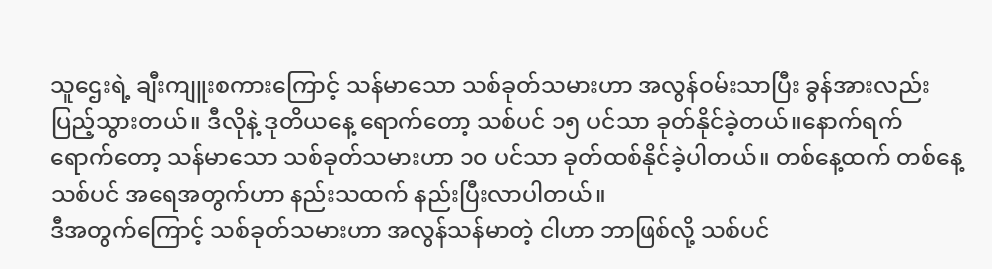သူဌေးရဲ့ ချီးကျူးစကားကြောင့် သန်မာသော သစ်ခုတ်သမားဟာ အလွန်ဝမ်းသာပြီး ခွန်အားလည်း ပြည့်သွားတယ်။ ဒီလိုနဲ့ ဒုတိယနေ့ ရောက်တော့ သစ်ပင် ၁၅ ပင်သာ ခုတ်နိုင်ခဲ့တယ်။နောက်ရက်ရောက်တော့ သန်မာသော သစ်ခုတ်သမားဟာ ၁၀ ပင်သာ ခုတ်ထစ်နိုင်ခဲ့ပါတယ်။ တစ်နေ့ထက် တစ်နေ့ သစ်ပင် အရေအတွက်ဟာ နည်းသထက် နည်းပြီးလာပါတယ်။
ဒီအတွက်ကြောင့် သစ်ခုတ်သမားဟာ အလွန်သန်မာတဲ့ ငါဟာ ဘာဖြစ်လို့ သစ်ပင်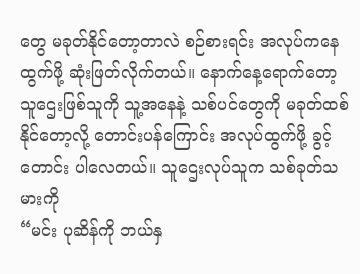တွေ မခုတ်နိုင်တော့တာလဲ စဉ်စားရင်း အလုပ်ကနေထွက်ဖို့ ဆုံးဖြတ်လိုက်တယ်။ နောက်နေ့ရောက်တော့ သူဌေးဖြစ်သူကို သူ့အနေနဲ့ သစ်ပင်တွေကို မခုတ်ထစ်နိုင်တော့လို့ တောင်းပန်ကြောင်း အလုပ်ထွက်ဖို့ ခွင့်တောင်း ပါလေတယ်။ သူဌေးလုပ်သူက သစ်ခုတ်သမားကို
“မင်း ပုဆိန်ကို ဘယ်နှ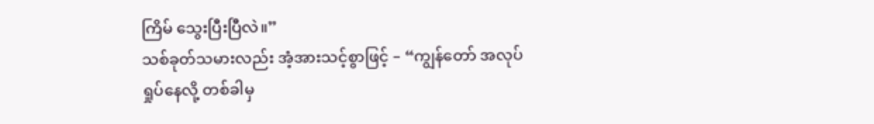ကြိမ် သွေးပြီးပြီလဲ။”
သစ်ခုတ်သမားလည်း အံ့အားသင့်စွာဖြင့် – “ကျွန်တော် အလုပ်ရှုပ်နေလို့ တစ်ခါမှ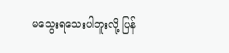မသွေးရသေးပါဘူးလို့ ပြန်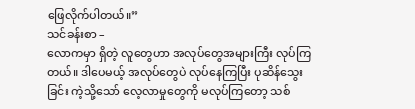ဖြေလိုက်ပါတယ်။”
သင်ခန်းစာ –
လောကမှာ ရှိတဲ့ လူတွေဟာ အလုပ်တွေအများကြီး လုပ်ကြတယ်။ ဒါပေမယ့် အလုပ်တွေပဲ လုပ်နေကြပြီး ပုဆိန်သွေးခြင်း ကဲ့သို့သော် လေ့လာမှုတွေကို မလုပ်ကြတော့ သစ်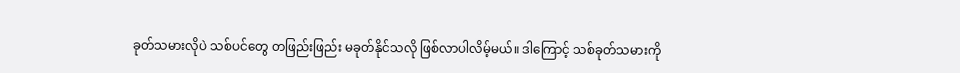ခုတ်သမားလိုပဲ သစ်ပင်တွေ တဖြည်းဖြည်း မခုတ်နိုင်သလို ဖြစ်လာပါလိမ့်မယ်။ ဒါကြောင့် သစ်ခုတ်သမားကို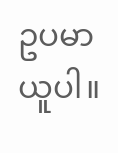ဥပမာ ယူပါ။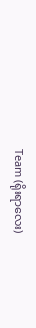Team (ရိုးရာလေး)